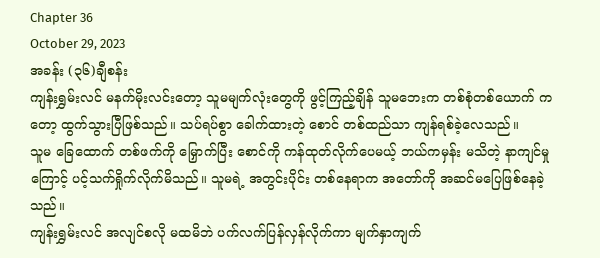Chapter 36
October 29, 2023
အခန်း (၃၆)ချီစန်း
ကျန်းရွှမ်းလင် မနက်မိုးလင်းတော့ သူမမျက်လုံးတွေကို ဖွင့်ကြည့်ချိန် သူမဘေးက တစ်စုံတစ်ယောက် ကတော့ ထွက်သွားပြီဖြစ်သည်။ သပ်ရပ်စွာ ခေါက်ထားတဲ့ စောင် တစ်ထည်သာ ကျန်ရစ်ခဲ့လေသည်။
သူမ ခြေထောက် တစ်ဖက်ကို မြှောက်ပြီး စောင်ကို ကန်ထုတ်လိုက်ပေမယ့် ဘယ်ကမှန်း မသိတဲ့ နာကျင်မှုကြောင့် ပင့်သက်ရှိုက်လိုက်မိသည်။ သူမရဲ့ အတွင်းပိုင်း တစ်နေရာက အတော်ကို အဆင်မပြေဖြစ်နေခဲ့သည်။
ကျန်းရွှမ်းလင် အလျင်စလို မထမိဘဲ ပက်လက်ပြန်လှန်လိုက်ကာ မျက်နှာကျက်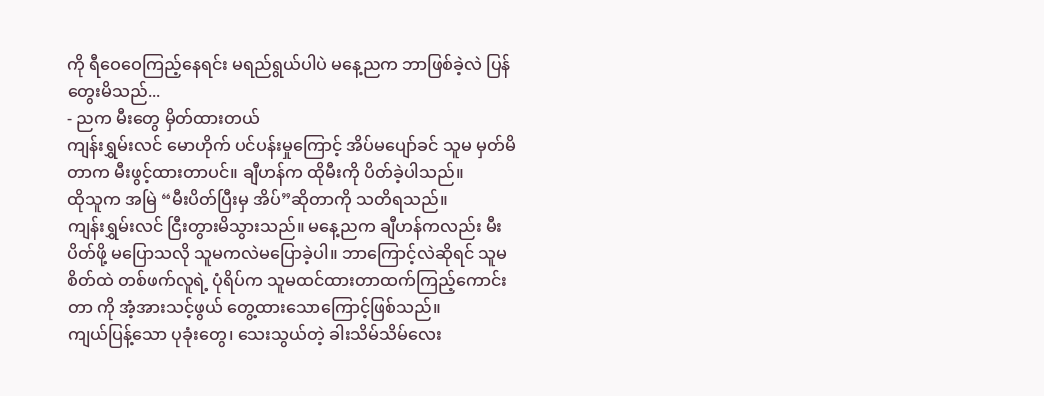ကို ရီဝေဝေကြည့်နေရင်း မရည်ရွယ်ပါပဲ မနေ့ညက ဘာဖြစ်ခဲ့လဲ ပြန်တွေးမိသည်...
- ညက မီးတွေ မှိတ်ထားတယ်
ကျန်းရွှမ်းလင် မောဟိုက် ပင်ပန်းမှုကြောင့် အိပ်မပျော်ခင် သူမ မှတ်မိတာက မီးဖွင့်ထားတာပင်။ ချီဟန်က ထိုမီးကို ပိတ်ခဲ့ပါသည်။
ထိုသူက အမြဲ “မီးပိတ်ပြီးမှ အိပ်”ဆိုတာကို သတိရသည်။
ကျန်းရွှမ်းလင် ငြီးတွားမိသွားသည်။ မနေ့ညက ချီဟန်ကလည်း မီးပိတ်ဖို့ မပြောသလို သူမကလဲမပြောခဲ့ပါ။ ဘာကြောင့်လဲဆိုရင် သူမစိတ်ထဲ တစ်ဖက်လူရဲ့ ပုံရိပ်က သူမထင်ထားတာထက်ကြည့်ကောင်းတာ ကို အံ့အားသင့်ဖွယ် တွေ့ထားသောကြောင့်ဖြစ်သည်။
ကျယ်ပြန့်သော ပုခုံးတွေ၊ သေးသွယ်တဲ့ ခါးသိမ်သိမ်လေး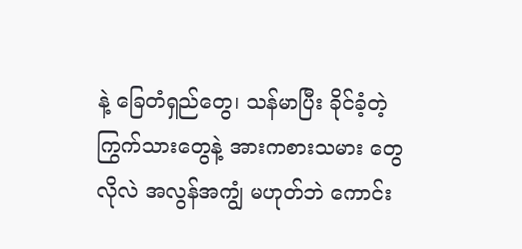နဲ့ ခြေတံရှည်တွေ၊ သန်မာပြီး ခိုင်ခံ့တဲ့ ကြွက်သားတွေနဲ့ အားကစားသမား တွေလိုလဲ အလွန်အကျွံ မဟုတ်ဘဲ ကောင်း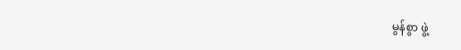မွန်စွာ ဖွဲ့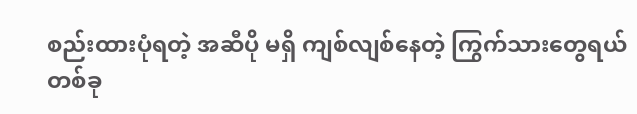စည်းထားပုံရတဲ့ အဆီပို မရှိ ကျစ်လျစ်နေတဲ့ ကြွက်သားတွေရယ် တစ်ခု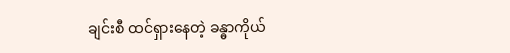ချင်းစီ ထင်ရှားနေတဲ့ ခန္ဓာကိုယ်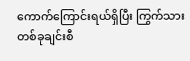ကောက်ကြောင်းရယ်ရှိပြီး ကြွက်သားတစ်ခုချင်းစီ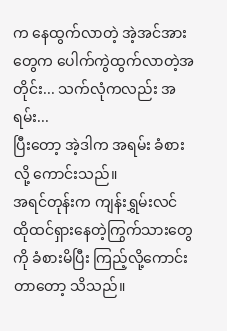က နေထွက်လာတဲ့ အဲ့အင်အားတွေက ပေါက်ကွဲထွက်လာတဲ့အတိုင်း... သက်လုံကလည်း အရမ်း...
ပြီးတော့ အဲ့ဒါက အရမ်း ခံစားလို့ ကောင်းသည်။
အရင်တုန်းက ကျန်းရွှမ်းလင် ထိုထင်ရှားနေတဲ့ကြွက်သားတွေကို ခံစားမိပြီး ကြည့်လို့ကောင်းတာတော့ သိသည်။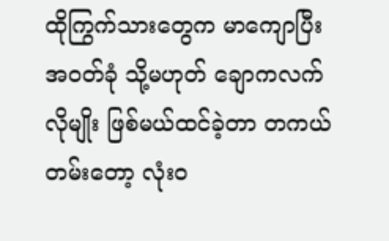ထိုကြွက်သားတွေက မာကျောပြီး အဝတ်ခုံ သို့မဟုတ် ချောကလက်လိုမျိုး ဖြစ်မယ်ထင်ခဲ့တာ တကယ်တမ်းတော့ လုံးဝ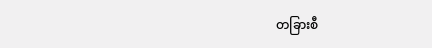တခြားစီ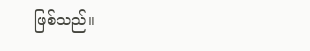ဖြစ်သည်။